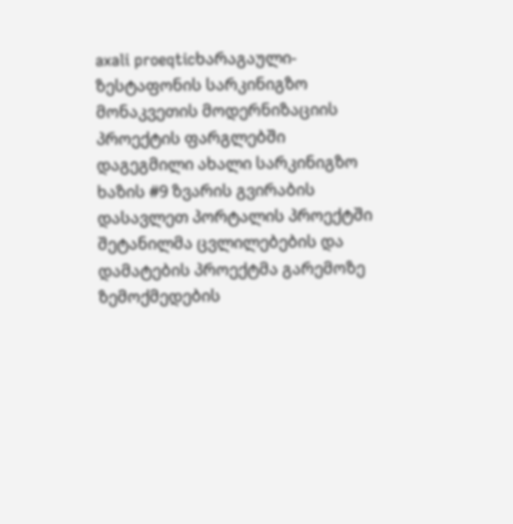axali proeqticხარაგაული-ზესტაფონის სარკინიგზო მონაკვეთის მოდერნიზაციის პროექტის ფარგლებში დაგეგმილი ახალი სარკინიგზო ხაზის #9 ზვარის გვირაბის დასავლეთ პორტალის პროექტში შეტანილმა ცვლილებების და დამატების პროექტმა გარემოზე ზემოქმედების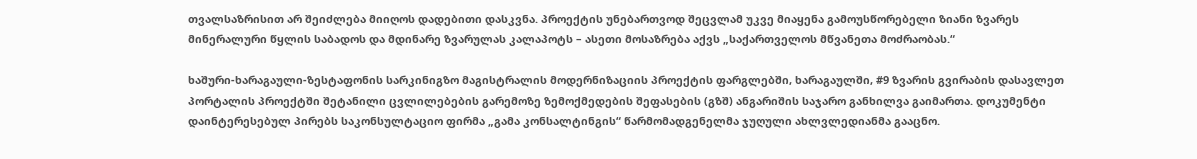თვალსაზრისით არ შეიძლება მიიღოს დადებითი დასკვნა. პროექტის უნებართვოდ შეცვლამ უკვე მიაყენა გამოუსწორებელი ზიანი ზვარეს მინერალური წყლის საბადოს და მდინარე ზვარულას კალაპოტს – ასეთი მოსაზრება აქვს „საქართველოს მწვანეთა მოძრაობას.“

ხაშური-ხარაგაული-ზესტაფონის სარკინიგზო მაგისტრალის მოდერნიზაციის პროექტის ფარგლებში, ხარაგაულში, #9 ზვარის გვირაბის დასავლეთ პორტალის პროექტში შეტანილი ცვლილებების გარემოზე ზემოქმედების შეფასების (გზშ) ანგარიშის საჯარო განხილვა გაიმართა. დოკუმენტი დაინტერესებულ პირებს საკონსულტაციო ფირმა „გამა კონსალტინგის“ წარმომადგენელმა ჯუღული ახლვლედიანმა გააცნო.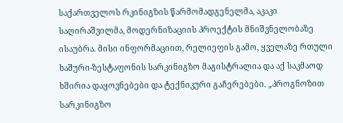საქართველოს რკინიგზის წარმომადგენელმა, აკაკი საღირაშვილმა, მოდერნიზაციის პროექტის მნიშვნელობაზე ისაუბრა. მისი ინფორმაციით, რელიეფის გამო, ყველაზე რთული ხაშური-ზესტაფონის სარკინიგზო მაგისტრალია და აქ საკმაოდ ხშირია დაყოვნებები და ტექნიკური გაჩერებები. „პროგნოზით სარკინიგზო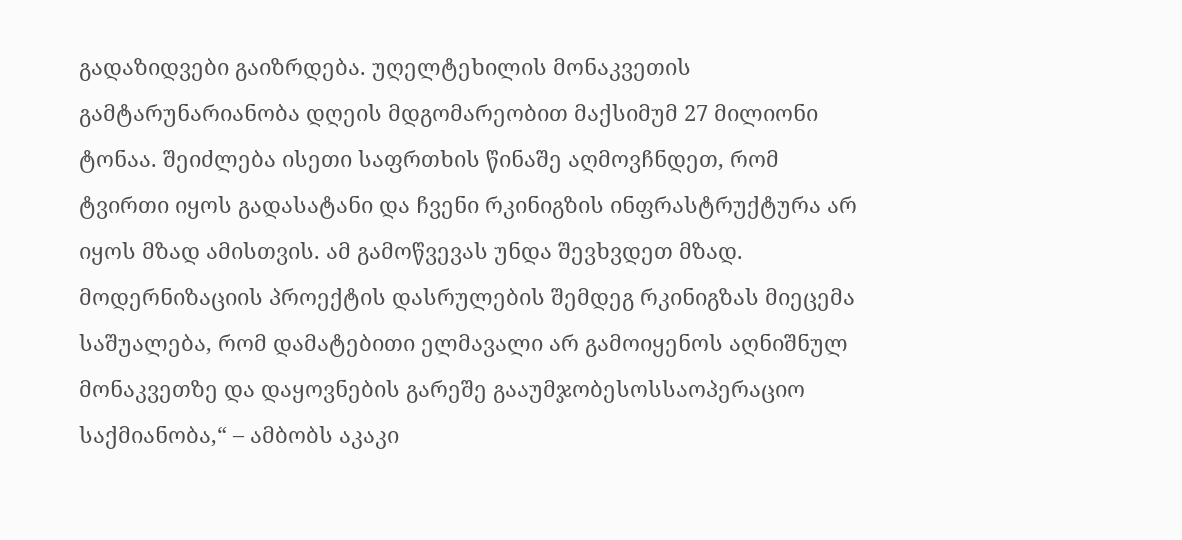გადაზიდვები გაიზრდება. უღელტეხილის მონაკვეთის გამტარუნარიანობა დღეის მდგომარეობით მაქსიმუმ 27 მილიონი ტონაა. შეიძლება ისეთი საფრთხის წინაშე აღმოვჩნდეთ, რომ ტვირთი იყოს გადასატანი და ჩვენი რკინიგზის ინფრასტრუქტურა არ იყოს მზად ამისთვის. ამ გამოწვევას უნდა შევხვდეთ მზად. მოდერნიზაციის პროექტის დასრულების შემდეგ რკინიგზას მიეცემა საშუალება, რომ დამატებითი ელმავალი არ გამოიყენოს აღნიშნულ მონაკვეთზე და დაყოვნების გარეშე გააუმჯობესოსსაოპერაციო საქმიანობა,“ – ამბობს აკაკი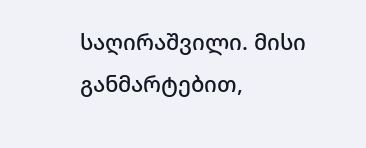საღირაშვილი. მისი განმარტებით,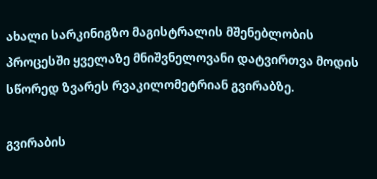ახალი სარკინიგზო მაგისტრალის მშენებლობის პროცესში ყველაზე მნიშვნელოვანი დატვირთვა მოდის სწორედ ზვარეს რვაკილომეტრიან გვირაბზე.

გვირაბის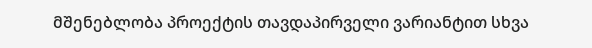მშენებლობა პროექტის თავდაპირველი ვარიანტით სხვა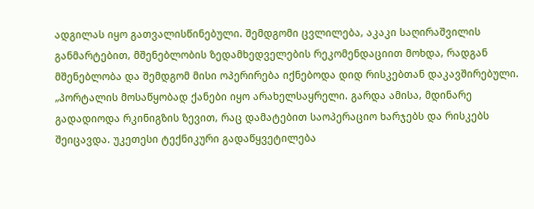ადგილას იყო გათვალისწინებული. შემდგომი ცვლილება, აკაკი საღირაშვილის განმარტებით, მშენებლობის ზედამხედველების რეკომენდაციით მოხდა, რადგან მშენებლობა და შემდგომ მისი ოპერირება იქნებოდა დიდ რისკებთან დაკავშირებული. „პორტალის მოსაწყობად ქანები იყო არახელსაყრელი. გარდა ამისა, მდინარე გადადიოდა რკინიგზის ზევით, რაც დამატებით საოპერაციო ხარჯებს და რისკებს შეიცავდა. უკეთესი ტექნიკური გადაწყვეტილება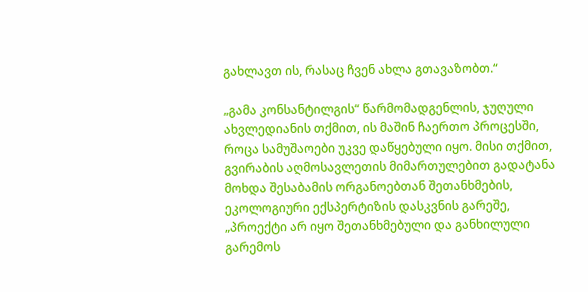გახლავთ ის, რასაც ჩვენ ახლა გთავაზობთ.“

„გამა კონსანტილგის“ წარმომადგენლის, ჯუღული ახვლედიანის თქმით, ის მაშინ ჩაერთო პროცესში, როცა სამუშაოები უკვე დაწყებული იყო. მისი თქმით, გვირაბის აღმოსავლეთის მიმართულებით გადატანა მოხდა შესაბამის ორგანოებთან შეთანხმების, ეკოლოგიური ექსპერტიზის დასკვნის გარეშე, „პროექტი არ იყო შეთანხმებული და განხილული გარემოს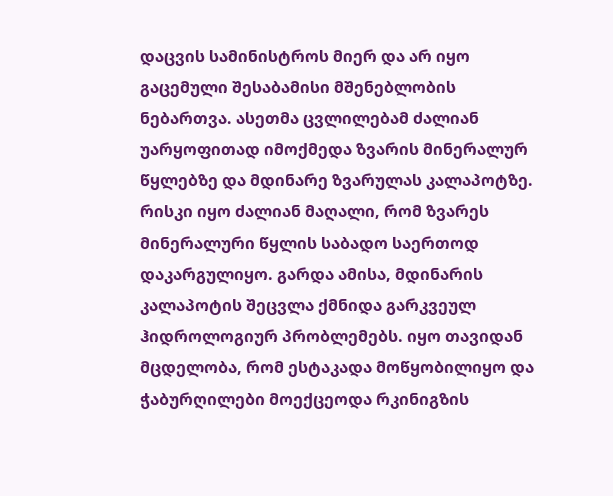დაცვის სამინისტროს მიერ და არ იყო გაცემული შესაბამისი მშენებლობის ნებართვა. ასეთმა ცვლილებამ ძალიან უარყოფითად იმოქმედა ზვარის მინერალურ წყლებზე და მდინარე ზვარულას კალაპოტზე. რისკი იყო ძალიან მაღალი, რომ ზვარეს მინერალური წყლის საბადო საერთოდ დაკარგულიყო. გარდა ამისა, მდინარის კალაპოტის შეცვლა ქმნიდა გარკვეულ ჰიდროლოგიურ პრობლემებს. იყო თავიდან მცდელობა, რომ ესტაკადა მოწყობილიყო და ჭაბურღილები მოექცეოდა რკინიგზის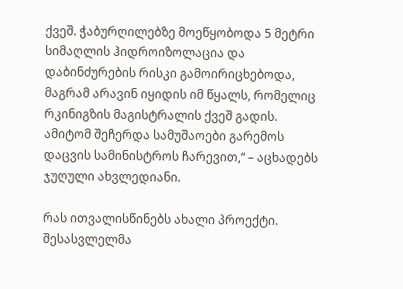ქვეშ. ჭაბურღილებზე მოეწყობოდა 5 მეტრი სიმაღლის ჰიდროიზოლაცია და დაბინძურების რისკი გამოირიცხებოდა, მაგრამ არავინ იყიდის იმ წყალს, რომელიც რკინიგზის მაგისტრალის ქვეშ გადის. ამიტომ შეჩერდა სამუშაოები გარემოს დაცვის სამინისტროს ჩარევით,“ – აცხადებს ჯუღული ახვლედიანი.

რას ითვალისწინებს ახალი პროექტი. შესასვლელმა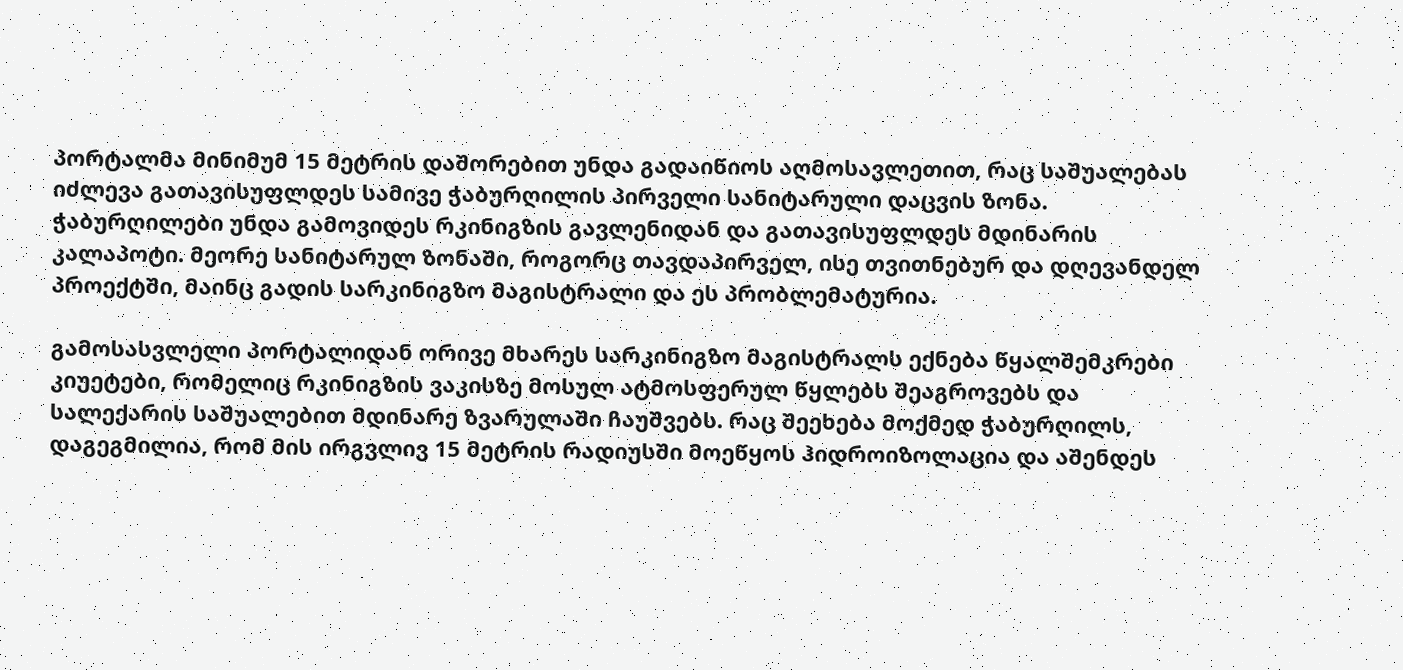პორტალმა მინიმუმ 15 მეტრის დაშორებით უნდა გადაიწიოს აღმოსავლეთით, რაც საშუალებას იძლევა გათავისუფლდეს სამივე ჭაბურღილის პირველი სანიტარული დაცვის ზონა. ჭაბურღილები უნდა გამოვიდეს რკინიგზის გავლენიდან და გათავისუფლდეს მდინარის კალაპოტი. მეორე სანიტარულ ზონაში, როგორც თავდაპირველ, ისე თვითნებურ და დღევანდელ პროექტში, მაინც გადის სარკინიგზო მაგისტრალი და ეს პრობლემატურია.

გამოსასვლელი პორტალიდან ორივე მხარეს სარკინიგზო მაგისტრალს ექნება წყალშემკრები კიუეტები, რომელიც რკინიგზის ვაკისზე მოსულ ატმოსფერულ წყლებს შეაგროვებს და სალექარის საშუალებით მდინარე ზვარულაში ჩაუშვებს. რაც შეეხება მოქმედ ჭაბურღილს, დაგეგმილია, რომ მის ირგვლივ 15 მეტრის რადიუსში მოეწყოს ჰიდროიზოლაცია და აშენდეს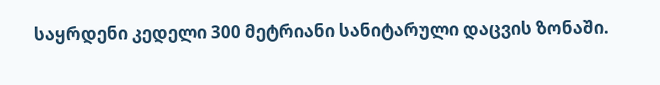საყრდენი კედელი 300 მეტრიანი სანიტარული დაცვის ზონაში.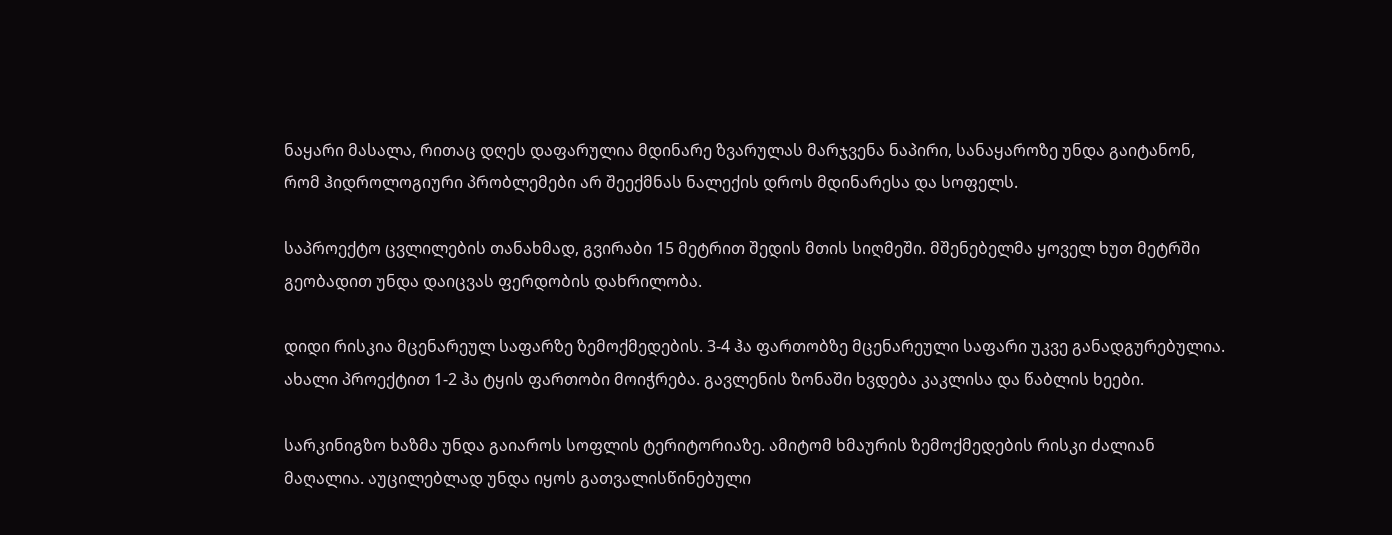ნაყარი მასალა, რითაც დღეს დაფარულია მდინარე ზვარულას მარჯვენა ნაპირი, სანაყაროზე უნდა გაიტანონ, რომ ჰიდროლოგიური პრობლემები არ შეექმნას ნალექის დროს მდინარესა და სოფელს.

საპროექტო ცვლილების თანახმად, გვირაბი 15 მეტრით შედის მთის სიღმეში. მშენებელმა ყოველ ხუთ მეტრში გეობადით უნდა დაიცვას ფერდობის დახრილობა.

დიდი რისკია მცენარეულ საფარზე ზემოქმედების. 3-4 ჰა ფართობზე მცენარეული საფარი უკვე განადგურებულია. ახალი პროექტით 1-2 ჰა ტყის ფართობი მოიჭრება. გავლენის ზონაში ხვდება კაკლისა და წაბლის ხეები.

სარკინიგზო ხაზმა უნდა გაიაროს სოფლის ტერიტორიაზე. ამიტომ ხმაურის ზემოქმედების რისკი ძალიან მაღალია. აუცილებლად უნდა იყოს გათვალისწინებული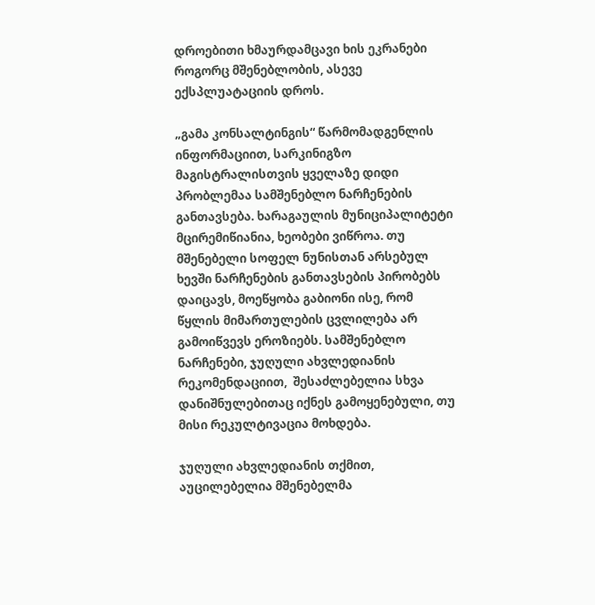დროებითი ხმაურდამცავი ხის ეკრანები როგორც მშენებლობის, ასევე ექსპლუატაციის დროს.

„გამა კონსალტინგის“ წარმომადგენლის ინფორმაციით, სარკინიგზო მაგისტრალისთვის ყველაზე დიდი პრობლემაა სამშენებლო ნარჩენების განთავსება. ხარაგაულის მუნიციპალიტეტი მცირემიწიანია, ხეობები ვიწროა. თუ მშენებელი სოფელ ნუნისთან არსებულ ხევში ნარჩენების განთავსების პირობებს დაიცავს, მოეწყობა გაბიონი ისე, რომ წყლის მიმართულების ცვლილება არ გამოიწვევს ეროზიებს. სამშენებლო ნარჩენები, ჯუღული ახვლედიანის რეკომენდაციით,  შესაძლებელია სხვა დანიშნულებითაც იქნეს გამოყენებული, თუ მისი რეკულტივაცია მოხდება.

ჯუღული ახვლედიანის თქმით, აუცილებელია მშენებელმა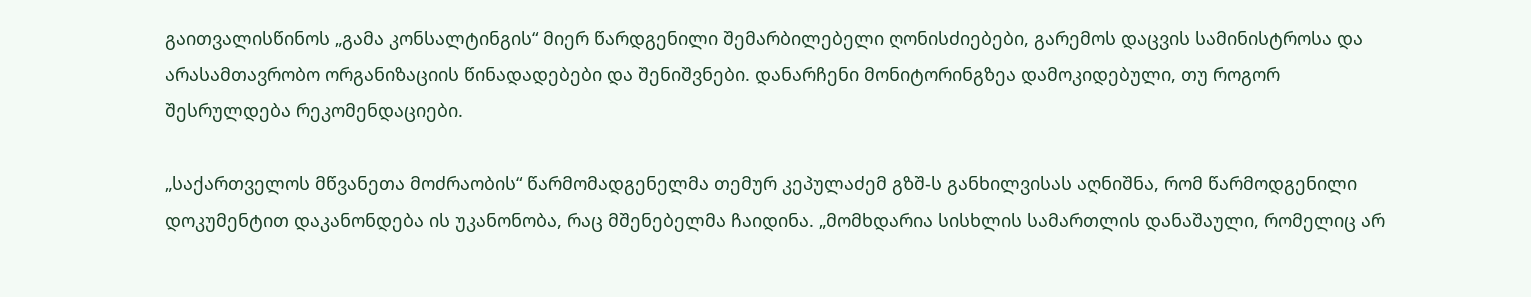გაითვალისწინოს „გამა კონსალტინგის“ მიერ წარდგენილი შემარბილებელი ღონისძიებები, გარემოს დაცვის სამინისტროსა და არასამთავრობო ორგანიზაციის წინადადებები და შენიშვნები. დანარჩენი მონიტორინგზეა დამოკიდებული, თუ როგორ შესრულდება რეკომენდაციები.

„საქართველოს მწვანეთა მოძრაობის“ წარმომადგენელმა თემურ კეპულაძემ გზშ-ს განხილვისას აღნიშნა, რომ წარმოდგენილი დოკუმენტით დაკანონდება ის უკანონობა, რაც მშენებელმა ჩაიდინა. „მომხდარია სისხლის სამართლის დანაშაული, რომელიც არ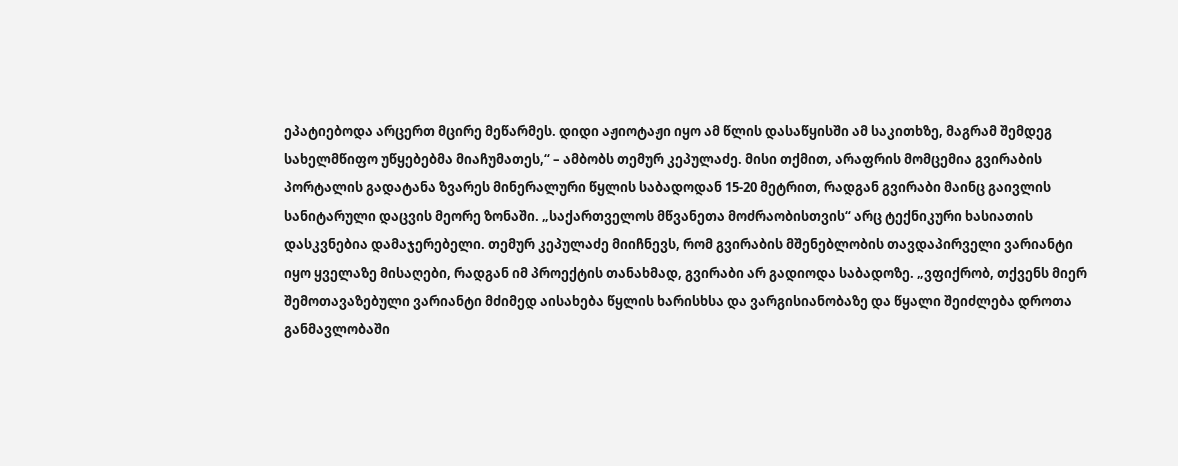ეპატიებოდა არცერთ მცირე მეწარმეს. დიდი აჟიოტაჟი იყო ამ წლის დასაწყისში ამ საკითხზე, მაგრამ შემდეგ სახელმწიფო უწყებებმა მიაჩუმათეს,“ – ამბობს თემურ კეპულაძე. მისი თქმით, არაფრის მომცემია გვირაბის პორტალის გადატანა ზვარეს მინერალური წყლის საბადოდან 15-20 მეტრით, რადგან გვირაბი მაინც გაივლის სანიტარული დაცვის მეორე ზონაში. „საქართველოს მწვანეთა მოძრაობისთვის“ არც ტექნიკური ხასიათის დასკვნებია დამაჯერებელი. თემურ კეპულაძე მიიჩნევს, რომ გვირაბის მშენებლობის თავდაპირველი ვარიანტი იყო ყველაზე მისაღები, რადგან იმ პროექტის თანახმად, გვირაბი არ გადიოდა საბადოზე. „ვფიქრობ, თქვენს მიერ შემოთავაზებული ვარიანტი მძიმედ აისახება წყლის ხარისხსა და ვარგისიანობაზე და წყალი შეიძლება დროთა განმავლობაში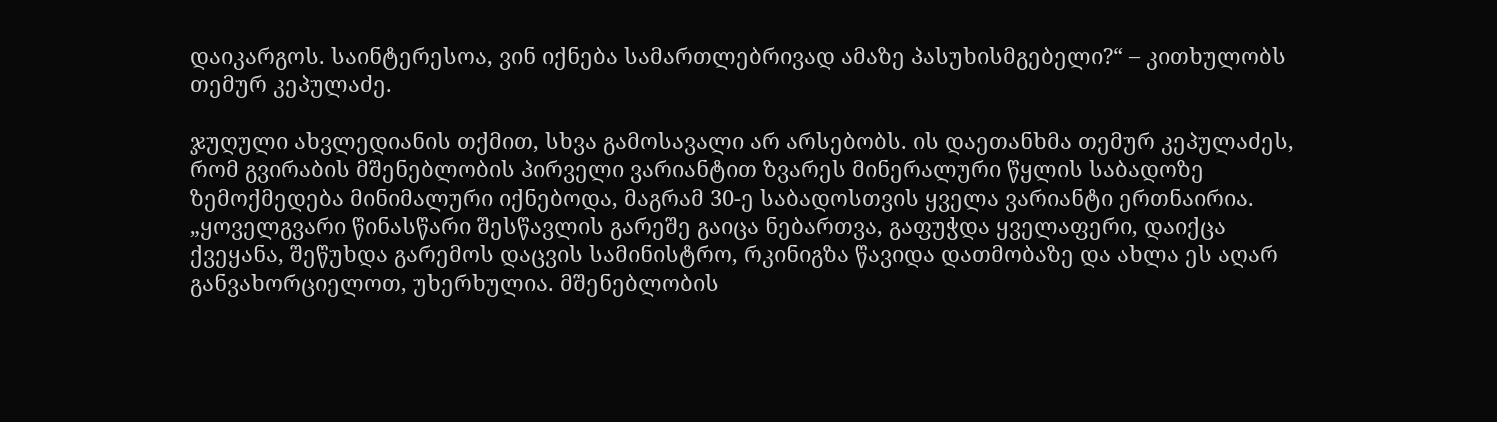დაიკარგოს. საინტერესოა, ვინ იქნება სამართლებრივად ამაზე პასუხისმგებელი?“ – კითხულობს თემურ კეპულაძე.

ჯუღული ახვლედიანის თქმით, სხვა გამოსავალი არ არსებობს. ის დაეთანხმა თემურ კეპულაძეს, რომ გვირაბის მშენებლობის პირველი ვარიანტით ზვარეს მინერალური წყლის საბადოზე ზემოქმედება მინიმალური იქნებოდა, მაგრამ 30-ე საბადოსთვის ყველა ვარიანტი ერთნაირია. „ყოველგვარი წინასწარი შესწავლის გარეშე გაიცა ნებართვა, გაფუჭდა ყველაფერი, დაიქცა ქვეყანა, შეწუხდა გარემოს დაცვის სამინისტრო, რკინიგზა წავიდა დათმობაზე და ახლა ეს აღარ განვახორციელოთ, უხერხულია. მშენებლობის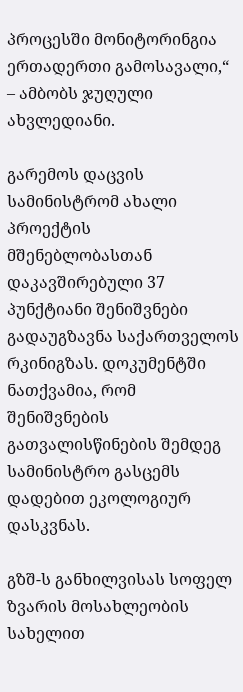პროცესში მონიტორინგია ერთადერთი გამოსავალი,“ – ამბობს ჯუღული ახვლედიანი.

გარემოს დაცვის სამინისტრომ ახალი პროექტის მშენებლობასთან დაკავშირებული 37 პუნქტიანი შენიშვნები გადაუგზავნა საქართველოს რკინიგზას. დოკუმენტში ნათქვამია, რომ შენიშვნების გათვალისწინების შემდეგ სამინისტრო გასცემს დადებით ეკოლოგიურ დასკვნას.

გზშ-ს განხილვისას სოფელ ზვარის მოსახლეობის სახელით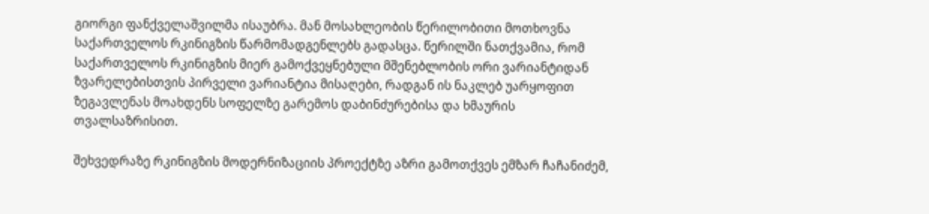გიორგი ფანქველაშვილმა ისაუბრა. მან მოსახლეობის წერილობითი მოთხოვნა საქართველოს რკინიგზის წარმომადგენლებს გადასცა. წერილში ნათქვამია, რომ საქართველოს რკინიგზის მიერ გამოქვეყნებული მშენებლობის ორი ვარიანტიდან ზვარელებისთვის პირველი ვარიანტია მისაღები, რადგან ის ნაკლებ უარყოფით ზეგავლენას მოახდენს სოფელზე გარემოს დაბინძურებისა და ხმაურის თვალსაზრისით.

შეხვედრაზე რკინიგზის მოდერნიზაციის პროექტზე აზრი გამოთქვეს ემზარ ჩაჩანიძემ,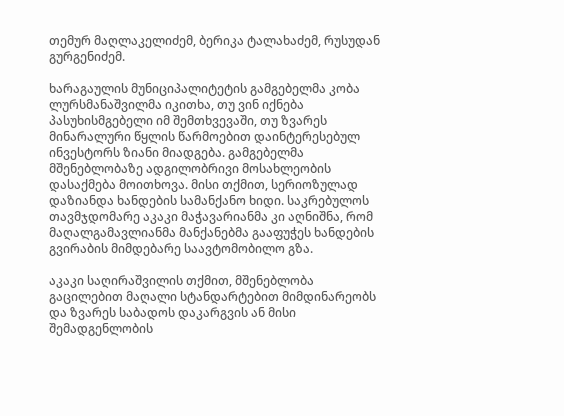თემურ მაღლაკელიძემ, ბერიკა ტალახაძემ, რუსუდან გურგენიძემ.

ხარაგაულის მუნიციპალიტეტის გამგებელმა კობა ლურსმანაშვილმა იკითხა, თუ ვინ იქნება პასუხისმგებელი იმ შემთხვევაში, თუ ზვარეს მინარალური წყლის წარმოებით დაინტერესებულ ინვესტორს ზიანი მიადგება. გამგებელმა მშენებლობაზე ადგილობრივი მოსახლეობის დასაქმება მოითხოვა. მისი თქმით, სერიოზულად დაზიანდა ხანდების სამანქანო ხიდი. საკრებულოს თავმჯდომარე აკაკი მაჭავარიანმა კი აღნიშნა, რომ მაღალგამავლიანმა მანქანებმა გააფუჭეს ხანდების გვირაბის მიმდებარე საავტომობილო გზა.

აკაკი საღირაშვილის თქმით, მშენებლობა გაცილებით მაღალი სტანდარტებით მიმდინარეობს და ზვარეს საბადოს დაკარგვის ან მისი შემადგენლობის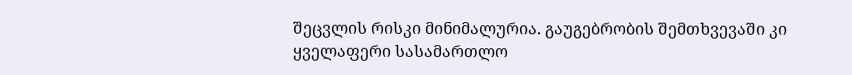შეცვლის რისკი მინიმალურია. გაუგებრობის შემთხვევაში კი ყველაფერი სასამართლო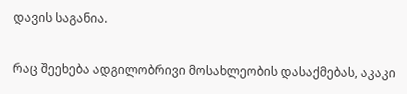დავის საგანია.

რაც შეეხება ადგილობრივი მოსახლეობის დასაქმებას, აკაკი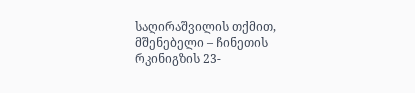საღირაშვილის თქმით, მშენებელი – ჩინეთის რკინიგზის 23-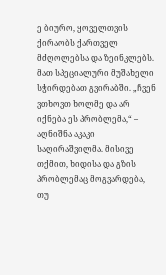ე ბიურო, ყოველთვის ქირაობს ქართველ მძღოლებსა და ზეინკლებს. მათ სპეციალური მუშახელი სჭირდებათ გვირაბში. „ჩვენ ვთხოვთ ხოლმე და არ იქნება ეს პრობლემა,“ – აღნიშნა აკაკი საღირაშვილმა. მისივე თქმით, ხიდისა და გზის პრობლემაც მოგვარდება, თუ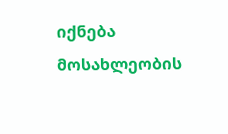იქნება მოსახლეობის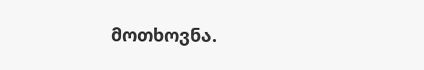მოთხოვნა.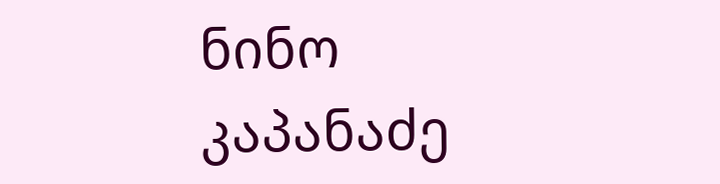ნინო კაპანაძე